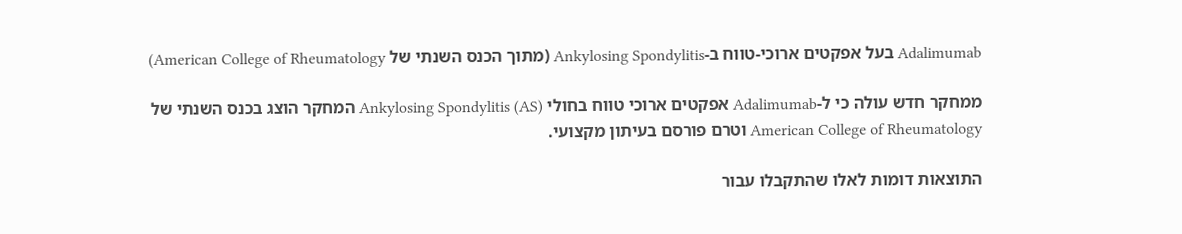Adalimumab בעל אפקטים ארוכי-טווח ב-Ankylosing Spondylitis (מתוך הכנס השנתי של American College of Rheumatology)

ממחקר חדש עולה כי ל-Adalimumab אפקטים ארוכי טווח בחולי Ankylosing Spondylitis (AS) המחקר הוצג בכנס השנתי של American College of Rheumatology וטרם פורסם בעיתון מקצועי.

התוצאות דומות לאלו שהתקבלו עבור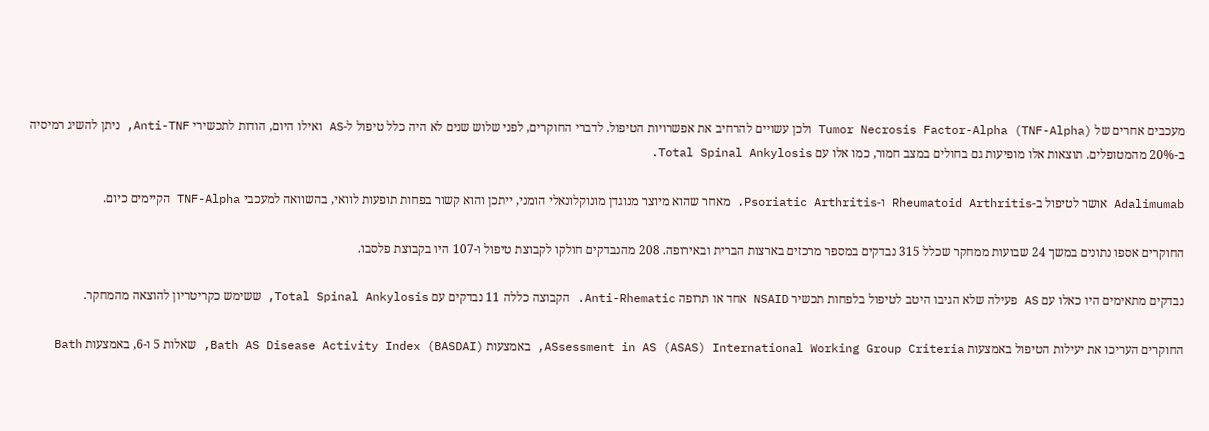מעכבים אחרים של Tumor Necrosis Factor-Alpha (TNF-Alpha) ולכן עשויים להרחיב את אפשרויות הטיפול. לדברי החוקרים, לפני שלוש שנים לא היה כלל טיפול ל-AS ואילו היום, הודות לתכשירי Anti-TNF, ניתן להשיג רמיסיה ב-20% מהמטופלים. תוצאות אלו מופיעות גם בחולים במצב חמור, כמו אלו עם Total Spinal Ankylosis.

Adalimumab אושר לטיפול ב-Rheumatoid Arthritis ו-Psoriatic Arthritis. מאחר שהוא מיוצר מנוגדן מונוקלונאלי הומני, ייתכן והוא קשור בפחות תופעות לוואי, בהשוואה למעכבי TNF-Alpha הקיימים כיום.

החוקרים אספו נתונים במשך 24 שבועות ממחקר שכלל 315 נבדקים במספר מרכזים בארצות הברית ובאירופה. 208 מהנבדקים חולקו לקבוצת טיפול ו-107 היו בקבוצת פלסבו.

נבדקים מתאימים היו כאלו עם AS פעילה שלא הגיבו היטב לטיפול בלפחות תכשיר NSAID אחד או תרופה Anti-Rhematic. הקבוצה כללה 11 נבדקים עם Total Spinal Ankylosis, ששימש כקריטריון להוצאה מהמחקר.

החוקרים העריכו את יעילות הטיפול באמצעות ASsessment in AS (ASAS) International Working Group Criteria, באמצעות Bath AS Disease Activity Index (BASDAI), שאלות 5 ו-6, באמצעות Bath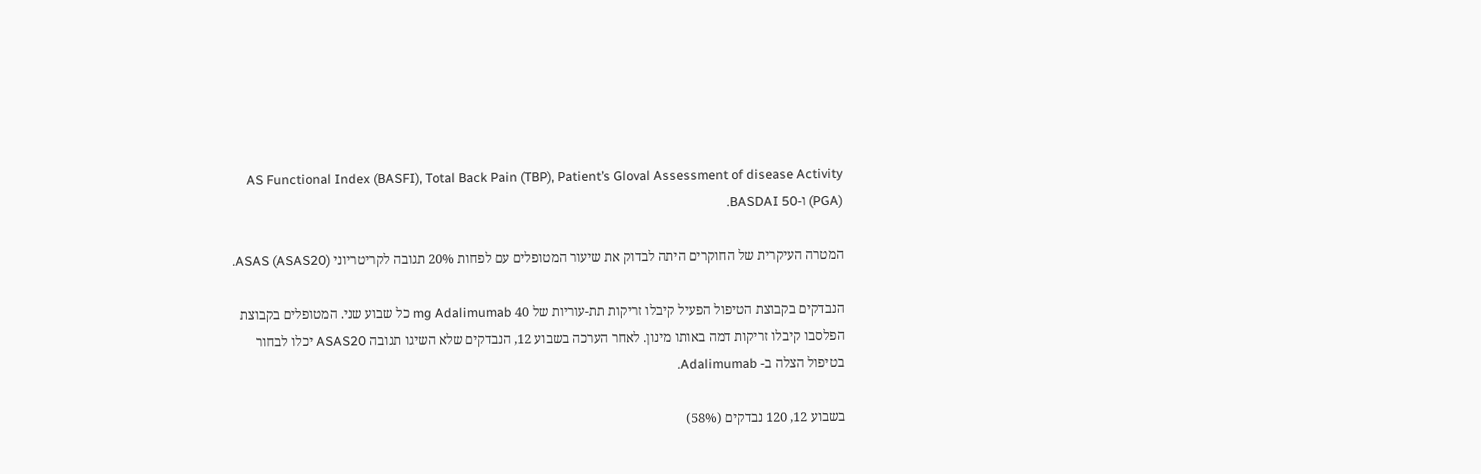AS Functional Index (BASFI), Total Back Pain (TBP), Patient’s Gloval Assessment of disease Activity (PGA) ו-BASDAI 50.

המטרה העיקרית של החוקרים היתה לבדוק את שיעור המטופלים עם לפחות 20% תגובה לקריטריוני ASAS (ASAS20).

הנבדקים בקבוצת הטיפול הפעיל קיבלו זריקות תת-עוריות של 40 mg Adalimumab כל שבוע שני. המטופלים בקבוצת הפלסבו קיבלו זריקות דמה באותו מינון. לאחר הערכה בשבוע 12, הנבדקים שלא השיגו תגובה ASAS20 יכלו לבחור בטיפול הצלה ב- Adalimumab.

בשבוע 12, 120 נבדקים (58%)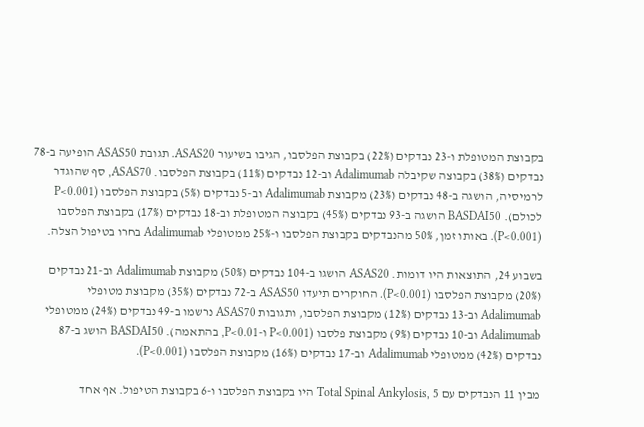בקבוצת המטופלת ו-23 נבדקים (22%) בקבוצת הפלסבו, הגיבו בשיעור ASAS20. תגובת ASAS50 הופיעה ב-78 נבדקים (38%) בקבוצה שקיבלה Adalimumab וב-12 נבדקים (11%) בקבוצת הפלסבו. ASAS70, סף שהוגדר לרמיסיה, הושגה ב-48 נבדקים (23%) מקבוצת Adalimumab וב-5 נבדקים (5%) בקבוצת הפלסבו (P<0.001 לכולם). BASDAI50 הושגה ב-93 נבדקים (45%) בקבוצה המטופלת וב-18 נבדקים (17%) בקבוצת הפלסבו (P<0.001). באותו זמן, 50% מהנבדקים בקבוצת הפלסבו ו-25% ממטופלי Adalimumab בחרו בטיפול הצלה.

בשבוע 24, התוצאות היו דומות. ASAS20 הושגו ב-104 נבדקים (50%) מקבוצת Adalimumab וב-21 נבדקים (20%) מקבוצת הפלסבו (P<0.001). החוקרים תיעדו ASAS50 ב-72 נבדקים (35%) מקבוצת מטופלי Adalimumab וב-13 נבדקים (12%) מקבוצת הפלסבו, ותגובות ASAS70 נרשמו ב-49 נבדקים (24%) ממטופלי Adalimumab וב-10 נבדקים (9%) מקבוצת פלסבו (P<0.001 ו-P<0.01, בהתאמה). BASDAI50 הושג ב-87 נבדקים (42%) ממטופלי Adalimumab וב-17 נבדקים (16%) מקבוצת הפלסבו (P<0.001).

מבין 11 הנבדקים עם Total Spinal Ankylosis, 5 היו בקבוצת הפלסבו ו-6 בקבוצת הטיפול. אף אחד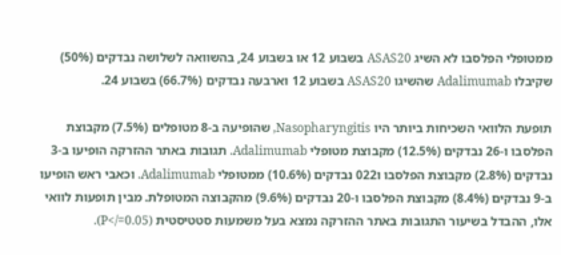ממטופלי הפלסבו לא השיג ASAS20 בשבוע 12 או בשבוע 24, בהשוואה לשלושה נבדקים (50%) שקיבלו Adalimumab שהשיגו ASAS20 בשבוע 12 וארבעה נבדקים (66.7%) בשבוע 24.

תופעת הלוואי השכיחות ביותר היו Nasopharyngitis, שהופיעה ב-8 מטופלים (7.5%) מקבוצת הפלסבו ו-26 נבדקים (12.5%) מקבוצת מטופלי Adalimumab. תגובות באתר ההזרקה הופיעו ב-3 נבדקים (2.8%) מקבוצת הפלסבו ו022 נבדקים (10.6%) ממטופלי Adalimumab. וכאבי ראש הופיעו ב-9 נבדקים (8.4%) מקבוצת הפלסבו ו-20 נבדקים (9.6%) מהקבוצה המטופלת. מבין תופעות לוואי אלו, ההבדל בשיעור התגובות באתר ההזרקה נמצא בעל משמעות סטטיסטית (P</=0.05).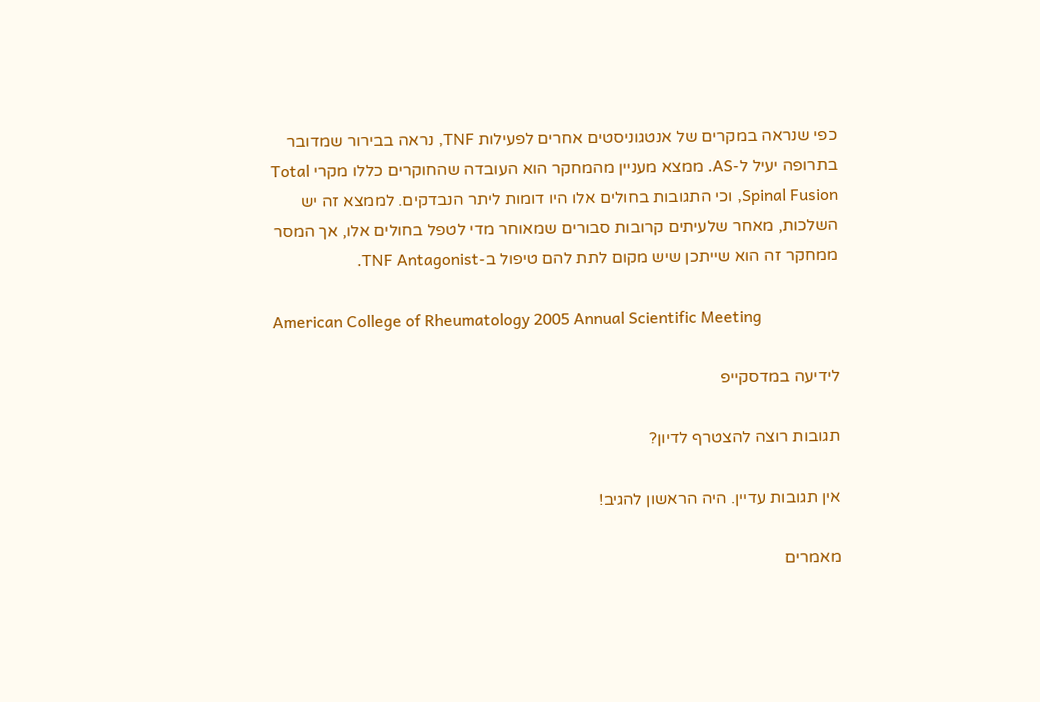כפי שנראה במקרים של אנטגוניסטים אחרים לפעילות TNF, נראה בבירור שמדובר בתרופה יעיל ל-AS. ממצא מעניין מהמחקר הוא העובדה שהחוקרים כללו מקרי Total Spinal Fusion, וכי התגובות בחולים אלו היו דומות ליתר הנבדקים. לממצא זה יש השלכות, מאחר שלעיתים קרובות סבורים שמאוחר מדי לטפל בחולים אלו, אך המסר ממחקר זה הוא שייתכן שיש מקום לתת להם טיפול ב-TNF Antagonist.

American College of Rheumatology 2005 Annual Scientific Meeting

לידיעה במדסקייפ

תגובות רוצה להצטרף לדיון?

אין תגובות עדיין. היה הראשון להגיב!

מאמרים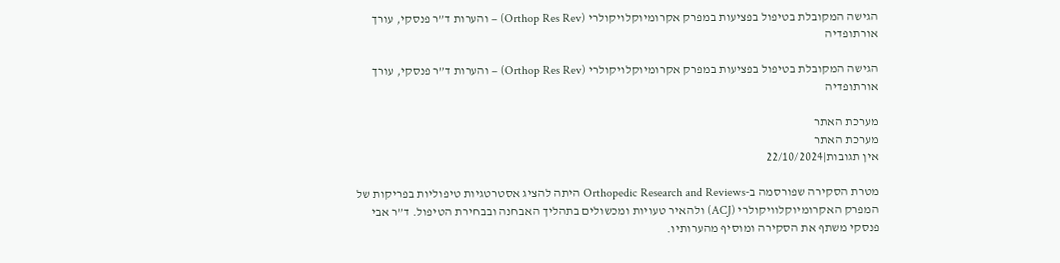הגישה המקובלת בטיפול בפציעות במפרק אקרומיוקלויקולרי (Orthop Res Rev) – והערות ד”ר פנסקי, עורך אורתופדיה

הגישה המקובלת בטיפול בפציעות במפרק אקרומיוקלויקולרי (Orthop Res Rev) – והערות ד”ר פנסקי, עורך אורתופדיה

מערכת האתר
מערכת האתר
אין תגובות|22/10/2024

מטרת הסקירה שפורסמה ב-Orthopedic Research and Reviews היתה להציג אסטרטגיות טיפוליות בפריקות של המפרק האקרומיוקלוויקולרי (ACJ) ולהאיר טעויות ומכשולים בתהליך האבחנה ובבחירת הטיפול. ד”ר אבי פנסקי משתף את הסקירה ומוסיף מהערותיו.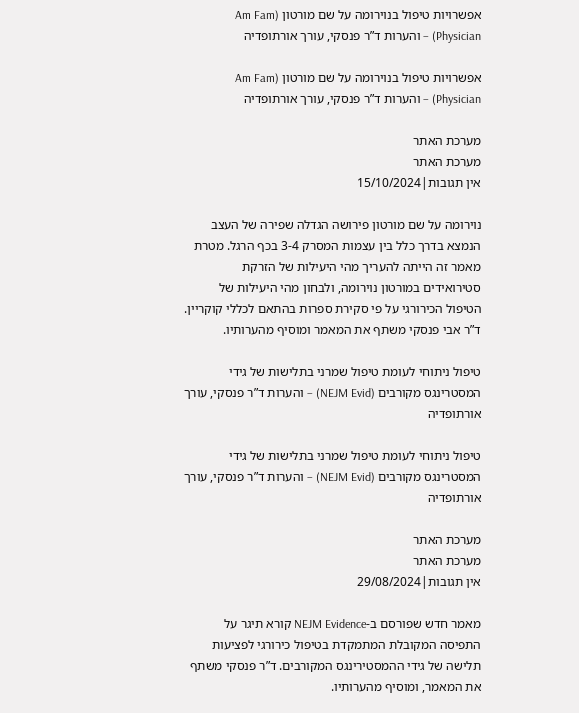אפשרויות טיפול בנוירומה על שם מורטון (Am Fam Physician) – והערות ד”ר פנסקי, עורך אורתופדיה

אפשרויות טיפול בנוירומה על שם מורטון (Am Fam Physician) – והערות ד”ר פנסקי, עורך אורתופדיה

מערכת האתר
מערכת האתר
אין תגובות|15/10/2024

נוירומה על שם מורטון פירושה הגדלה שפירה של העצב הנמצא בדרך כלל בין עצמות המסרק 3-4 בכף הרגל. מטרת מאמר זה הייתה להעריך מהי היעילות של הזרקת סטירואידים במורטון נוירומה, ולבחון מהי היעילות של הטיפול הכירורגי על פי סקירת ספרות בהתאם לכללי קוקריין. ד”ר אבי פנסקי משתף את המאמר ומוסיף מהערותיו.

טיפול ניתוחי לעומת טיפול שמרני בתלישות של גידי המסטרינגס מקורבים (NEJM Evid) – והערות ד”ר פנסקי, עורך אורתופדיה

טיפול ניתוחי לעומת טיפול שמרני בתלישות של גידי המסטרינגס מקורבים (NEJM Evid) – והערות ד”ר פנסקי, עורך אורתופדיה

מערכת האתר
מערכת האתר
אין תגובות|29/08/2024

מאמר חדש שפורסם ב-NEJM Evidence קורא תיגר על התפיסה המקובלת המתמקדת בטיפול כירורגי לפציעות תלישה של גידי ההמסטירינגס המקורבים. ד”ר פנסקי משתף את המאמר, ומוסיף מהערותיו.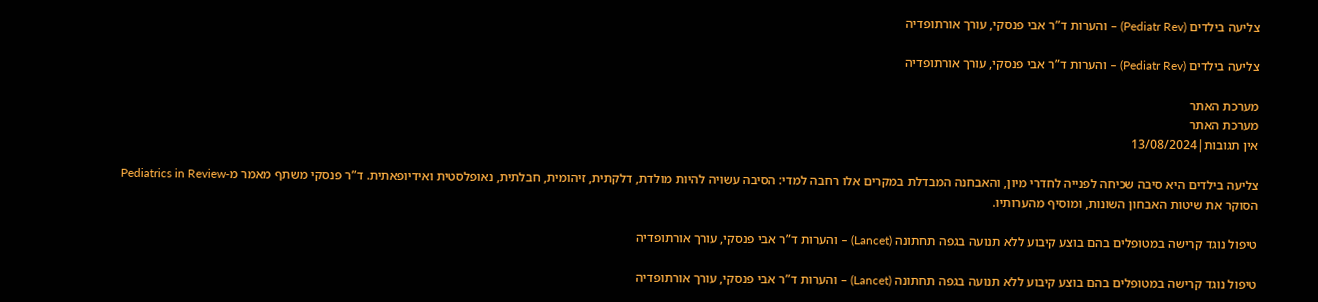צליעה בילדים (Pediatr Rev) – והערות ד”ר אבי פנסקי, עורך אורתופדיה

צליעה בילדים (Pediatr Rev) – והערות ד”ר אבי פנסקי, עורך אורתופדיה

מערכת האתר
מערכת האתר
אין תגובות|13/08/2024

צליעה בילדים היא סיבה שכיחה לפנייה לחדרי מיון, והאבחנה המבדלת במקרים אלו רחבה למדי: הסיבה עשויה להיות מולדת, דלקתית, זיהומית, חבלתית, נאופלסטית ואידיופאתית. ד”ר פנסקי משתף מאמר מ-Pediatrics in Review הסוקר את שיטות האבחון השונות, ומוסיף מהערותיו.

טיפול נוגד קרישה במטופלים בהם בוצע קיבוע ללא תנועה בגפה תחתונה (Lancet) – והערות ד”ר אבי פנסקי, עורך אורתופדיה

טיפול נוגד קרישה במטופלים בהם בוצע קיבוע ללא תנועה בגפה תחתונה (Lancet) – והערות ד”ר אבי פנסקי, עורך אורתופדיה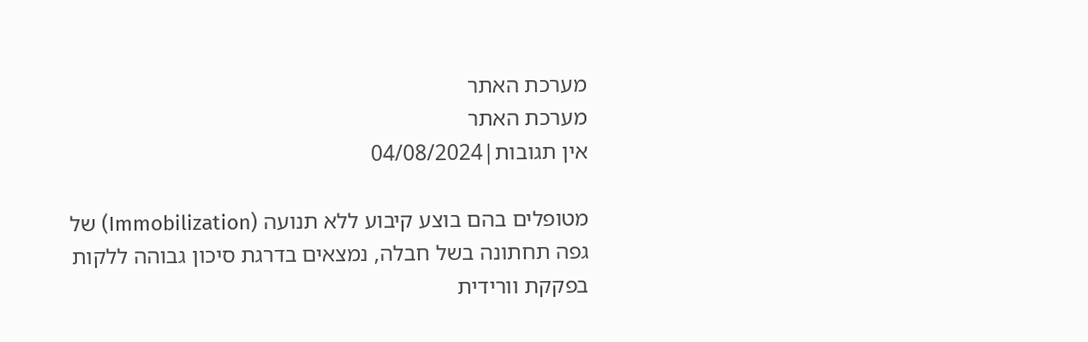מערכת האתר
מערכת האתר
אין תגובות|04/08/2024

מטופלים בהם בוצע קיבוע ללא תנועה (Immobilization) של גפה תחתונה בשל חבלה, נמצאים בדרגת סיכון גבוהה ללקות בפקקת וורידית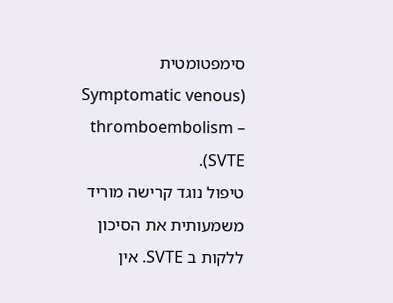סימפטומטית (Symptomatic venous thromboembolism – SVTE).
טיפול נוגד קרישה מוריד משמעותית את הסיכון ללקות ב SVTE. אין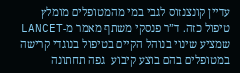עדיין קונצנזוס לגבי במי מהמטופלים מומלץ טיפול כזה. ד”ר פנסקי משתף מאמר מ-LANCET שמציע שינוי בנוהל הקיים בטיפול בנוגדי קרישה במטופלים בהם בוצע קיבוע  גפה תחתונה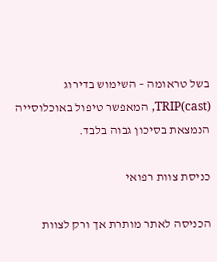בשל טראומה – השימוש בדירוג TRIP(cast), המאפשר טיפול באוכלוסייה הנמצאת בסיכון גבוה בלבד.

כניסת צוות רפואי

הכניסה לאתר מותרת אך ורק לצוות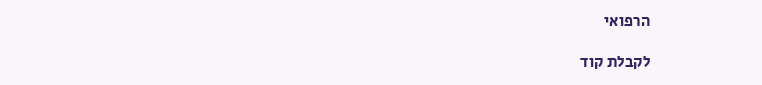הרפואי

לקבלת קוד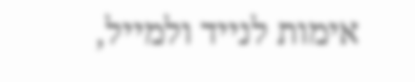אימות לנייד ולמייל,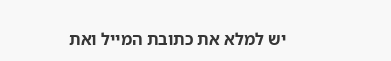יש למלא את כתובת המייל ואת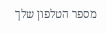מספר הטלפון שלך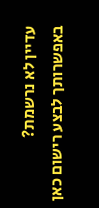עדיין לא נרשמת? באפשרותך לבצע רישום כאן